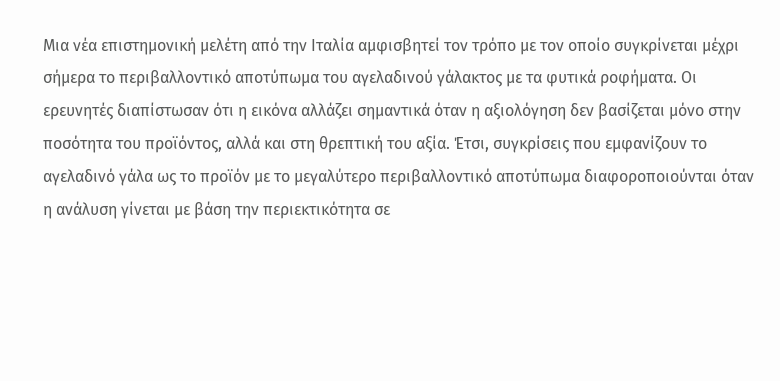Μια νέα επιστημονική μελέτη από την Ιταλία αμφισβητεί τον τρόπο με τον οποίο συγκρίνεται μέχρι σήμερα το περιβαλλοντικό αποτύπωμα του αγελαδινού γάλακτος με τα φυτικά ροφήματα. Οι ερευνητές διαπίστωσαν ότι η εικόνα αλλάζει σημαντικά όταν η αξιολόγηση δεν βασίζεται μόνο στην ποσότητα του προϊόντος, αλλά και στη θρεπτική του αξία. Έτσι, συγκρίσεις που εμφανίζουν το αγελαδινό γάλα ως το προϊόν με το μεγαλύτερο περιβαλλοντικό αποτύπωμα διαφοροποιούνται όταν η ανάλυση γίνεται με βάση την περιεκτικότητα σε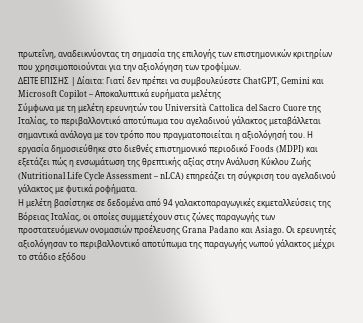πρωτεΐνη, αναδεικνύοντας τη σημασία της επιλογής των επιστημονικών κριτηρίων που χρησιμοποιούνται για την αξιολόγηση των τροφίμων.
ΔΕΙΤΕ ΕΠΙΣΗΣ | Δίαιτα: Γιατί δεν πρέπει να συμβουλεύεστε ChatGPT, Gemini και Microsoft Copilot – Αποκαλυπτικά ευρήματα μελέτης
Σύμφωνα με τη μελέτη ερευνητών του Università Cattolica del Sacro Cuore της Ιταλίας, το περιβαλλοντικό αποτύπωμα του αγελαδινού γάλακτος μεταβάλλεται σημαντικά ανάλογα με τον τρόπο που πραγματοποιείται η αξιολόγησή του. Η εργασία δημοσιεύθηκε στο διεθνές επιστημονικό περιοδικό Foods (MDPI) και εξετάζει πώς η ενσωμάτωση της θρεπτικής αξίας στην Ανάλυση Κύκλου Ζωής (Nutritional Life Cycle Assessment – nLCA) επηρεάζει τη σύγκριση του αγελαδινού γάλακτος με φυτικά ροφήματα.
Η μελέτη βασίστηκε σε δεδομένα από 94 γαλακτοπαραγωγικές εκμεταλλεύσεις της Βόρειας Ιταλίας, οι οποίες συμμετέχουν στις ζώνες παραγωγής των προστατευόμενων ονομασιών προέλευσης Grana Padano και Asiago. Οι ερευνητές αξιολόγησαν το περιβαλλοντικό αποτύπωμα της παραγωγής νωπού γάλακτος μέχρι το στάδιο εξόδου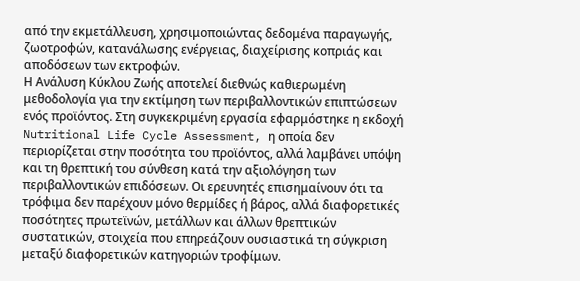από την εκμετάλλευση, χρησιμοποιώντας δεδομένα παραγωγής, ζωοτροφών, κατανάλωσης ενέργειας, διαχείρισης κοπριάς και αποδόσεων των εκτροφών.
Η Ανάλυση Κύκλου Ζωής αποτελεί διεθνώς καθιερωμένη μεθοδολογία για την εκτίμηση των περιβαλλοντικών επιπτώσεων ενός προϊόντος. Στη συγκεκριμένη εργασία εφαρμόστηκε η εκδοχή Nutritional Life Cycle Assessment, η οποία δεν περιορίζεται στην ποσότητα του προϊόντος, αλλά λαμβάνει υπόψη και τη θρεπτική του σύνθεση κατά την αξιολόγηση των περιβαλλοντικών επιδόσεων. Οι ερευνητές επισημαίνουν ότι τα τρόφιμα δεν παρέχουν μόνο θερμίδες ή βάρος, αλλά διαφορετικές ποσότητες πρωτεϊνών, μετάλλων και άλλων θρεπτικών συστατικών, στοιχεία που επηρεάζουν ουσιαστικά τη σύγκριση μεταξύ διαφορετικών κατηγοριών τροφίμων.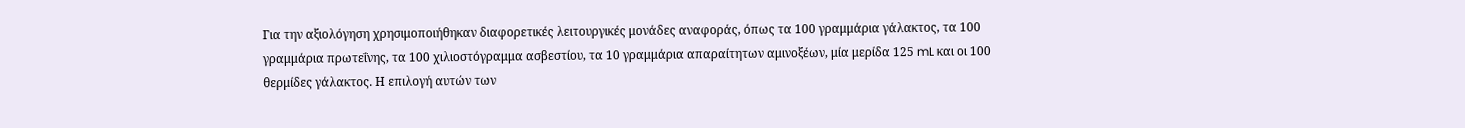Για την αξιολόγηση χρησιμοποιήθηκαν διαφορετικές λειτουργικές μονάδες αναφοράς, όπως τα 100 γραμμάρια γάλακτος, τα 100 γραμμάρια πρωτεΐνης, τα 100 χιλιοστόγραμμα ασβεστίου, τα 10 γραμμάρια απαραίτητων αμινοξέων, μία μερίδα 125 mL και οι 100 θερμίδες γάλακτος. Η επιλογή αυτών των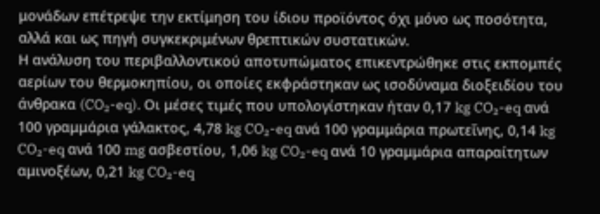μονάδων επέτρεψε την εκτίμηση του ίδιου προϊόντος όχι μόνο ως ποσότητα, αλλά και ως πηγή συγκεκριμένων θρεπτικών συστατικών.
Η ανάλυση του περιβαλλοντικού αποτυπώματος επικεντρώθηκε στις εκπομπές αερίων του θερμοκηπίου, οι οποίες εκφράστηκαν ως ισοδύναμα διοξειδίου του άνθρακα (CO₂-eq). Οι μέσες τιμές που υπολογίστηκαν ήταν 0,17 kg CO₂-eq ανά 100 γραμμάρια γάλακτος, 4,78 kg CO₂-eq ανά 100 γραμμάρια πρωτεΐνης, 0,14 kg CO₂-eq ανά 100 mg ασβεστίου, 1,06 kg CO₂-eq ανά 10 γραμμάρια απαραίτητων αμινοξέων, 0,21 kg CO₂-eq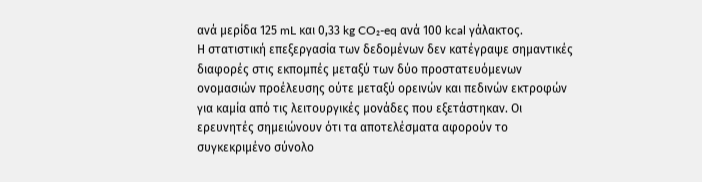ανά μερίδα 125 mL και 0,33 kg CO₂-eq ανά 100 kcal γάλακτος.
Η στατιστική επεξεργασία των δεδομένων δεν κατέγραψε σημαντικές διαφορές στις εκπομπές μεταξύ των δύο προστατευόμενων ονομασιών προέλευσης ούτε μεταξύ ορεινών και πεδινών εκτροφών για καμία από τις λειτουργικές μονάδες που εξετάστηκαν. Οι ερευνητές σημειώνουν ότι τα αποτελέσματα αφορούν το συγκεκριμένο σύνολο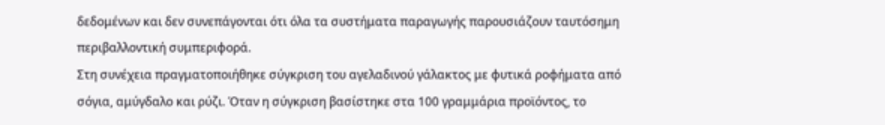δεδομένων και δεν συνεπάγονται ότι όλα τα συστήματα παραγωγής παρουσιάζουν ταυτόσημη περιβαλλοντική συμπεριφορά.
Στη συνέχεια πραγματοποιήθηκε σύγκριση του αγελαδινού γάλακτος με φυτικά ροφήματα από σόγια, αμύγδαλο και ρύζι. Όταν η σύγκριση βασίστηκε στα 100 γραμμάρια προϊόντος, το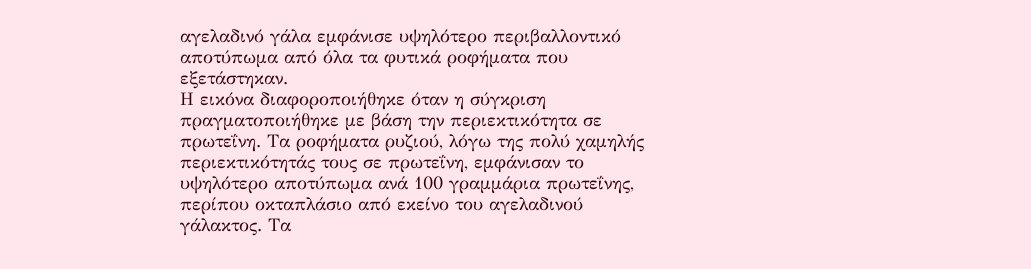αγελαδινό γάλα εμφάνισε υψηλότερο περιβαλλοντικό αποτύπωμα από όλα τα φυτικά ροφήματα που εξετάστηκαν.
Η εικόνα διαφοροποιήθηκε όταν η σύγκριση πραγματοποιήθηκε με βάση την περιεκτικότητα σε πρωτεΐνη. Τα ροφήματα ρυζιού, λόγω της πολύ χαμηλής περιεκτικότητάς τους σε πρωτεΐνη, εμφάνισαν το υψηλότερο αποτύπωμα ανά 100 γραμμάρια πρωτεΐνης, περίπου οκταπλάσιο από εκείνο του αγελαδινού γάλακτος. Τα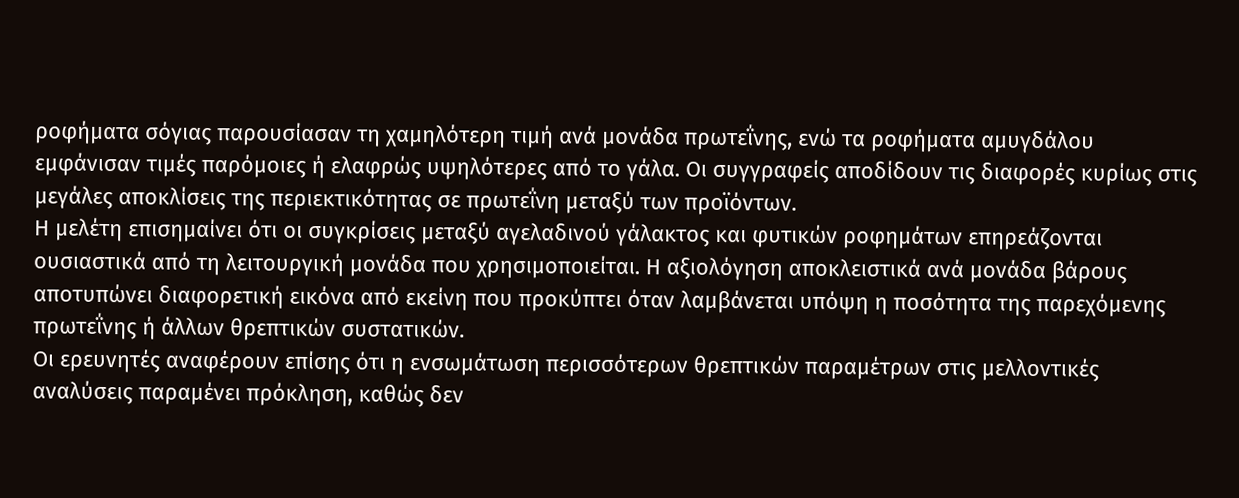ροφήματα σόγιας παρουσίασαν τη χαμηλότερη τιμή ανά μονάδα πρωτεΐνης, ενώ τα ροφήματα αμυγδάλου εμφάνισαν τιμές παρόμοιες ή ελαφρώς υψηλότερες από το γάλα. Οι συγγραφείς αποδίδουν τις διαφορές κυρίως στις μεγάλες αποκλίσεις της περιεκτικότητας σε πρωτεΐνη μεταξύ των προϊόντων.
Η μελέτη επισημαίνει ότι οι συγκρίσεις μεταξύ αγελαδινού γάλακτος και φυτικών ροφημάτων επηρεάζονται ουσιαστικά από τη λειτουργική μονάδα που χρησιμοποιείται. Η αξιολόγηση αποκλειστικά ανά μονάδα βάρους αποτυπώνει διαφορετική εικόνα από εκείνη που προκύπτει όταν λαμβάνεται υπόψη η ποσότητα της παρεχόμενης πρωτεΐνης ή άλλων θρεπτικών συστατικών.
Οι ερευνητές αναφέρουν επίσης ότι η ενσωμάτωση περισσότερων θρεπτικών παραμέτρων στις μελλοντικές αναλύσεις παραμένει πρόκληση, καθώς δεν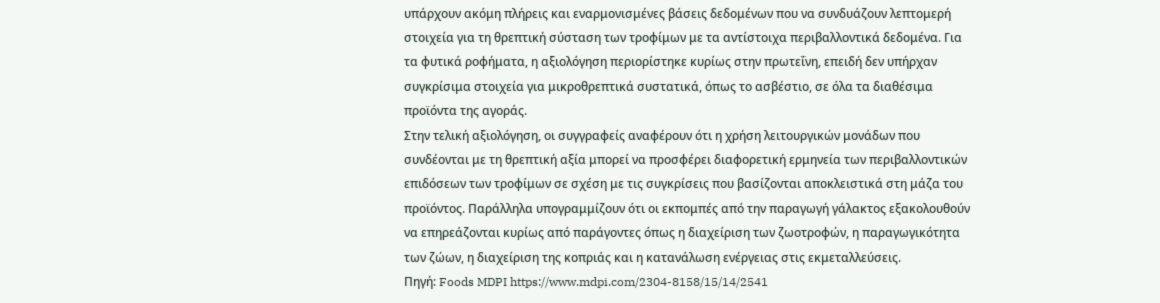υπάρχουν ακόμη πλήρεις και εναρμονισμένες βάσεις δεδομένων που να συνδυάζουν λεπτομερή στοιχεία για τη θρεπτική σύσταση των τροφίμων με τα αντίστοιχα περιβαλλοντικά δεδομένα. Για τα φυτικά ροφήματα, η αξιολόγηση περιορίστηκε κυρίως στην πρωτεΐνη, επειδή δεν υπήρχαν συγκρίσιμα στοιχεία για μικροθρεπτικά συστατικά, όπως το ασβέστιο, σε όλα τα διαθέσιμα προϊόντα της αγοράς.
Στην τελική αξιολόγηση, οι συγγραφείς αναφέρουν ότι η χρήση λειτουργικών μονάδων που συνδέονται με τη θρεπτική αξία μπορεί να προσφέρει διαφορετική ερμηνεία των περιβαλλοντικών επιδόσεων των τροφίμων σε σχέση με τις συγκρίσεις που βασίζονται αποκλειστικά στη μάζα του προϊόντος. Παράλληλα υπογραμμίζουν ότι οι εκπομπές από την παραγωγή γάλακτος εξακολουθούν να επηρεάζονται κυρίως από παράγοντες όπως η διαχείριση των ζωοτροφών, η παραγωγικότητα των ζώων, η διαχείριση της κοπριάς και η κατανάλωση ενέργειας στις εκμεταλλεύσεις.
Πηγή: Foods MDPI https://www.mdpi.com/2304-8158/15/14/2541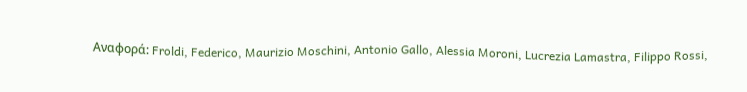Αναφορά: Froldi, Federico, Maurizio Moschini, Antonio Gallo, Alessia Moroni, Lucrezia Lamastra, Filippo Rossi,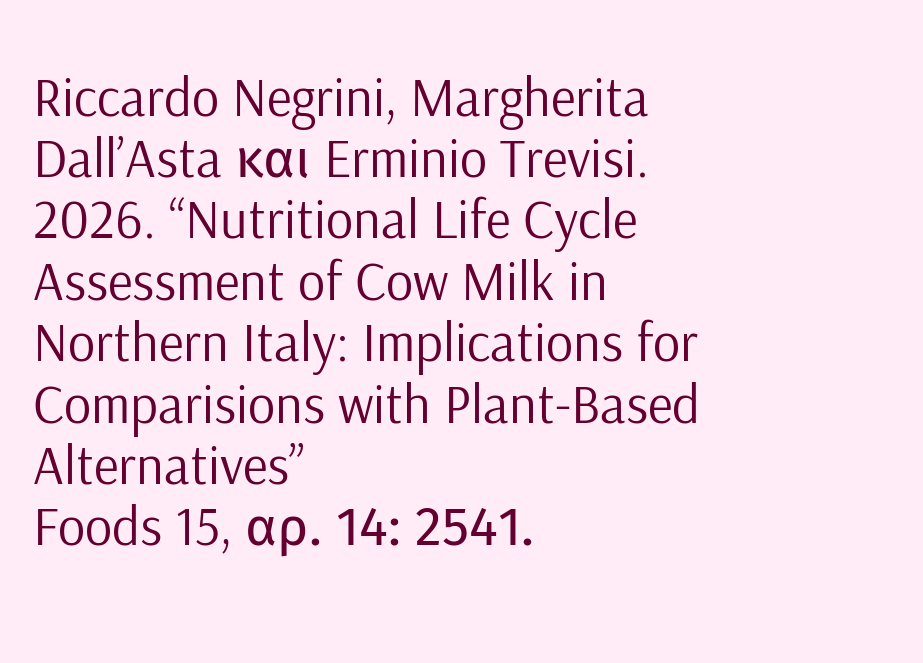Riccardo Negrini, Margherita Dall’Asta και Erminio Trevisi. 2026. “Nutritional Life Cycle Assessment of Cow Milk in Northern Italy: Implications for Comparisions with Plant-Based Alternatives”
Foods 15, αρ. 14: 2541.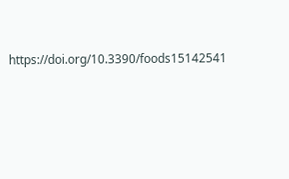https://doi.org/10.3390/foods15142541